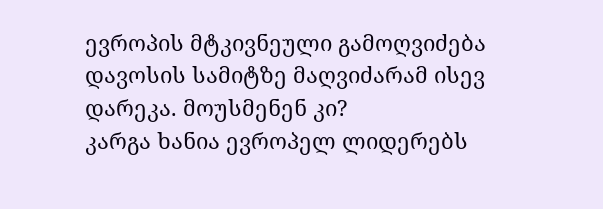ევროპის მტკივნეული გამოღვიძება
დავოსის სამიტზე მაღვიძარამ ისევ დარეკა. მოუსმენენ კი?
კარგა ხანია ევროპელ ლიდერებს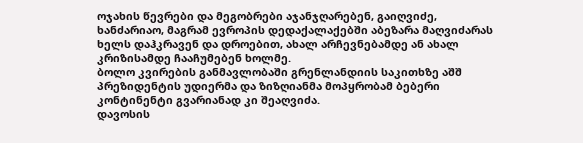ოჯახის წევრები და მეგობრები აჯანჯღარებენ, გაიღვიძე, ხანძარიაო, მაგრამ ევროპის დედაქალაქებში აბეზარა მაღვიძარას ხელს დაჰკრავენ და დროებით, ახალ არჩევნებამდე ან ახალ კრიზისამდე ჩააჩუმებენ ხოლმე.
ბოლო კვირების განმავლობაში გრენლანდიის საკითხზე აშშ პრეზიდენტის უდიერმა და ზიზღიანმა მოპყრობამ ბებერი კონტინენტი გვარიანად კი შეაღვიძა.
დავოსის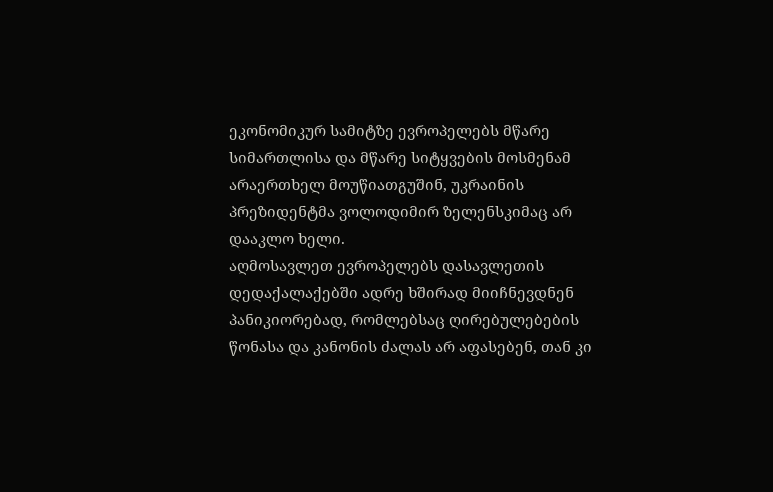ეკონომიკურ სამიტზე ევროპელებს მწარე სიმართლისა და მწარე სიტყვების მოსმენამ არაერთხელ მოუწიათგუშინ, უკრაინის პრეზიდენტმა ვოლოდიმირ ზელენსკიმაც არ დააკლო ხელი.
აღმოსავლეთ ევროპელებს დასავლეთის დედაქალაქებში ადრე ხშირად მიიჩნევდნენ პანიკიორებად, რომლებსაც ღირებულებების წონასა და კანონის ძალას არ აფასებენ, თან კი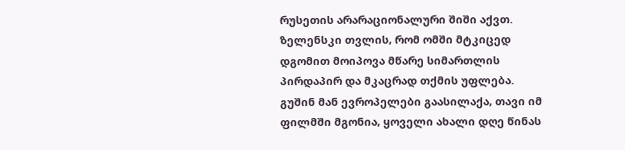რუსეთის არარაციონალური შიში აქვთ. ზელენსკი თვლის, რომ ომში მტკიცედ დგომით მოიპოვა მწარე სიმართლის პირდაპირ და მკაცრად თქმის უფლება.
გუშინ მან ევროპელები გაასილაქა, თავი იმ ფილმში მგონია, ყოველი ახალი დღე წინას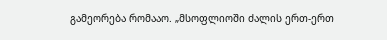გამეორება რომააო. „მსოფლიოში ძალის ერთ-ერთ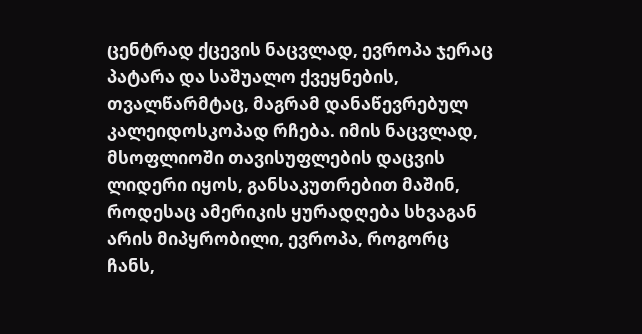ცენტრად ქცევის ნაცვლად, ევროპა ჯერაც პატარა და საშუალო ქვეყნების, თვალწარმტაც, მაგრამ დანაწევრებულ კალეიდოსკოპად რჩება. იმის ნაცვლად, მსოფლიოში თავისუფლების დაცვის ლიდერი იყოს, განსაკუთრებით მაშინ, როდესაც ამერიკის ყურადღება სხვაგან არის მიპყრობილი, ევროპა, როგორც ჩანს,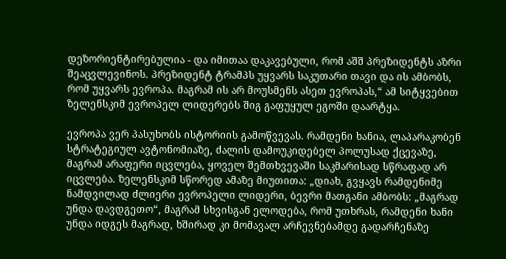დეზორიენტირებულია - და იმითაა დაკავებული, რომ აშშ პრეზიდენტს აზრი შეაცვლევინოს. პრეზიდენტ ტრამპს უყვარს საკუთარი თავი და ის ამბობს, რომ უყვარს ევროპა. მაგრამ ის არ მოუსმენს ასეთ ევროპას,“ ამ სიტყვებით ზელენსკიმ ევროპელ ლიდერებს შიგ გაფუყულ ეგოში დაარტყა.

ევროპა ვერ პასუხობს ისტორიის გამოწვევას. რამდენი ხანია, ლაპარაკობენ სტრატეგიულ ავტონომიაზე, ძალის დამოუკიდებელ პოლუსად ქცევაზე, მაგრამ არაფერი იცვლება, ყოველ შემთხვევაში საკმარისად სწრაფად არ იცვლება. ზელენსკიმ სწორედ ამაზე მიუთითა: „დიახ, გვყავს რამდენიმე ნამდვილად ძლიერი ევროპელი ლიდერი, ბევრი მათგანი ამბობს: „მაგრად უნდა დავდგეთო“, მაგრამ სხვისგან ელოდება, რომ უთხრას, რამდენი ხანი უნდა იდგეს მაგრად, ხშირად კი მომავალ არჩევნებამდე გადარჩენაზე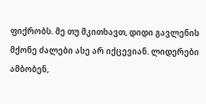ფიქრობს. მე თუ მკითხავთ, დიდი გავლენის მქონე ძალები ასე არ იქცევიან. ლიდერები ამბობენ,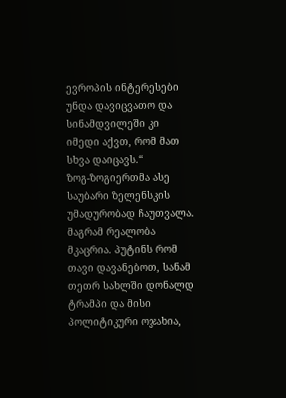ევროპის ინტერესები უნდა დავიცვათო და სინამდვილეში კი იმედი აქვთ, რომ მათ სხვა დაიცავს.“
ზოგ-ზოგიერთმა ასე საუბარი ზელენსკის უმადურობად ჩაუთვალა. მაგრამ რეალობა მკაცრია. პუტინს რომ თავი დავანებოთ, სანამ თეთრ სახლში დონალდ ტრამპი და მისი პოლიტიკური ოჯახია,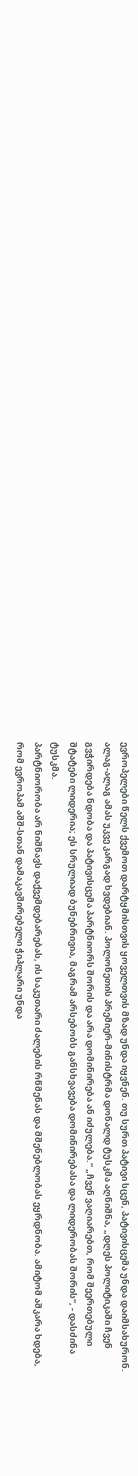ევროპელები წელს ქვემოთ დარტყმისთვის ყოველთვის მზად უნდა იყვნენ. თუ სურთ პატივი სცენ, პატივისცემა უნდა დაიმსახურონ.
ალაგ-ალაგ ამას უკვე კარგად ხვდებიან. პოლონეთის პრემიერ-მინისტრმა დონალდ ტუსკმა აღნიშნა, „დღეს პოლიტიკაში ჩვენ გვჭირდება ნდობა და პატივისცემა პარტნიორს შორის და არა დომინირება ან იძულება.“ „ჩვენ ვაღიარებთ, რომ შეერთებული შტატები ლიდერია; ეს სრულიად ბუნებრივია, მაგრამ არსებობს განსხვავება დომინირებასა და ლიდერობას შორის“, - დასძინა ტუსკმა.
პარტნიორობა არ ნიშნავს დაქვემდებარებას, ის საკუთარი ძალების რწმენას და მშენებლობას ეყრდნობა. ამიტომ აშკარა ხდება, რომ ევროპამ აშშ-სთან დამაკავშირებელი ჭიპლარი უნდა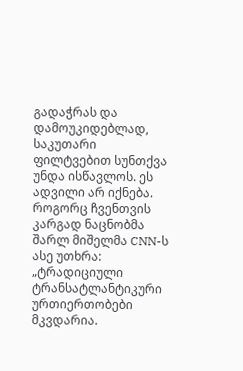გადაჭრას და დამოუკიდებლად, საკუთარი ფილტვებით სუნთქვა უნდა ისწავლოს. ეს ადვილი არ იქნება.
როგორც ჩვენთვის კარგად ნაცნობმა შარლ მიშელმა CNN-ს ასე უთხრა: „ტრადიციული ტრანსატლანტიკური ურთიერთობები მკვდარია.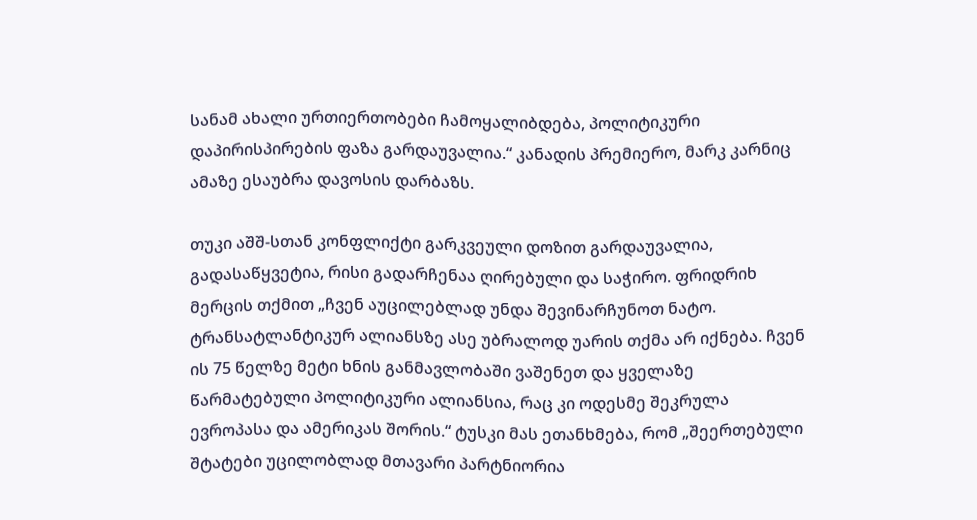სანამ ახალი ურთიერთობები ჩამოყალიბდება, პოლიტიკური დაპირისპირების ფაზა გარდაუვალია.“ კანადის პრემიერო, მარკ კარნიც ამაზე ესაუბრა დავოსის დარბაზს.

თუკი აშშ-სთან კონფლიქტი გარკვეული დოზით გარდაუვალია, გადასაწყვეტია, რისი გადარჩენაა ღირებული და საჭირო. ფრიდრიხ მერცის თქმით „ჩვენ აუცილებლად უნდა შევინარჩუნოთ ნატო. ტრანსატლანტიკურ ალიანსზე ასე უბრალოდ უარის თქმა არ იქნება. ჩვენ ის 75 წელზე მეტი ხნის განმავლობაში ვაშენეთ და ყველაზე წარმატებული პოლიტიკური ალიანსია, რაც კი ოდესმე შეკრულა ევროპასა და ამერიკას შორის.“ ტუსკი მას ეთანხმება, რომ „შეერთებული შტატები უცილობლად მთავარი პარტნიორია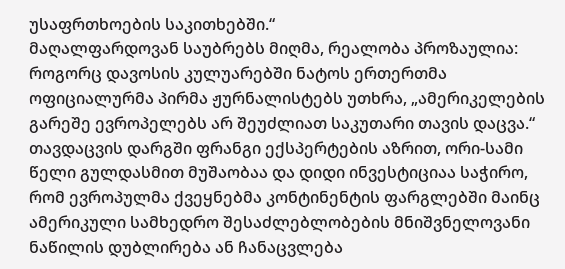უსაფრთხოების საკითხებში.“
მაღალფარდოვან საუბრებს მიღმა, რეალობა პროზაულია: როგორც დავოსის კულუარებში ნატოს ერთერთმა ოფიციალურმა პირმა ჟურნალისტებს უთხრა, „ამერიკელების გარეშე ევროპელებს არ შეუძლიათ საკუთარი თავის დაცვა.“ თავდაცვის დარგში ფრანგი ექსპერტების აზრით, ორი-სამი წელი გულდასმით მუშაობაა და დიდი ინვესტიციაა საჭირო, რომ ევროპულმა ქვეყნებმა კონტინენტის ფარგლებში მაინც ამერიკული სამხედრო შესაძლებლობების მნიშვნელოვანი ნაწილის დუბლირება ან ჩანაცვლება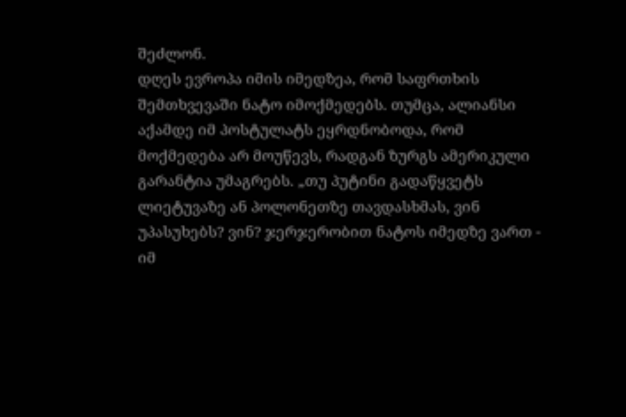შეძლონ.
დღეს ევროპა იმის იმედზეა, რომ საფრთხის შემთხვევაში ნატო იმოქმედებს. თუმცა, ალიანსი აქამდე იმ პოსტულატს ეყრდნობოდა, რომ მოქმედება არ მოუწევს, რადგან ზურგს ამერიკული გარანტია უმაგრებს. „თუ პუტინი გადაწყვეტს ლიეტუვაზე ან პოლონეთზე თავდასხმას, ვინ უპასუხებს? ვინ? ჯერჯერობით ნატოს იმედზე ვართ - იმ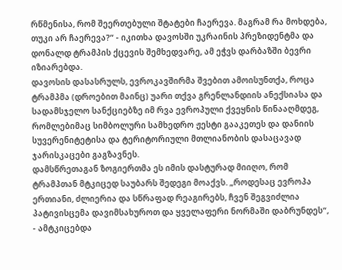რწმენისა, რომ შეერთებული შტატები ჩაერევა. მაგრამ რა მოხდება, თუკი არ ჩაერევა?“ - იკითხა დავოსში უკრაინის პრეზიდენტმა და დონალდ ტრამპის ქცევის შემხედვარე, ამ ეჭვს დარბაზში ბევრი იზიარებდა.
დავოსის დასასრულს, ევროკავშირმა შვებით ამოისუნთქა, როცა ტრამპმა (დროებით მაინც) უარი თქვა გრენლანდიის ანექსიასა და სადამსჯელო სანქციებზე იმ რვა ევროპული ქვეყნის წინააღმდეგ, რომლებიმაც სიმბოლური სამხედრო ჟესტი გააკეთეს და დანიის სუვერენიტეტისა და ტერიტორიული მთლიანობის დასაცავად ჯარისკაცები გაგზავნეს.
დამსწრეთაგან ზოგიერთმა ეს იმის დასტურად მიიღო, რომ ტრამპთან მტკიცედ საუბარს შედეგი მოაქვს. „როდესაც ევროპა ერთიანი, ძლიერია და სწრაფად რეაგირებს, ჩვენ შეგვიძლია პატივისცემა დავიმსახუროთ და ყველაფერი ნორმაში დაბრუნდეს“, - ამტკიცებდა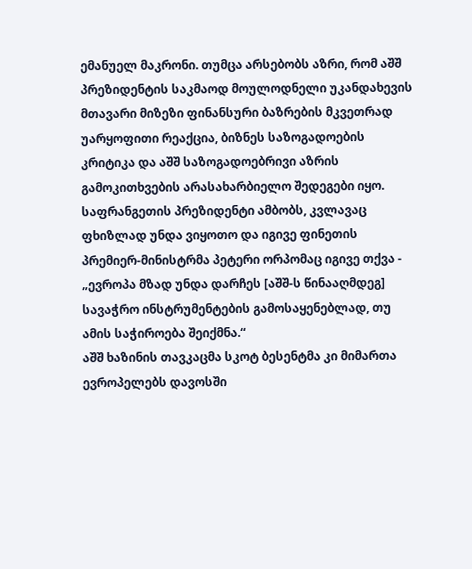ემანუელ მაკრონი. თუმცა არსებობს აზრი, რომ აშშ პრეზიდენტის საკმაოდ მოულოდნელი უკანდახევის მთავარი მიზეზი ფინანსური ბაზრების მკვეთრად უარყოფითი რეაქცია, ბიზნეს საზოგადოების კრიტიკა და აშშ საზოგადოებრივი აზრის გამოკითხვების არასახარბიელო შედეგები იყო.
საფრანგეთის პრეზიდენტი ამბობს, კვლავაც ფხიზლად უნდა ვიყოთო და იგივე ფინეთის პრემიერ-მინისტრმა პეტერი ორპომაც იგივე თქვა - „ევროპა მზად უნდა დარჩეს [აშშ-ს წინააღმდეგ] სავაჭრო ინსტრუმენტების გამოსაყენებლად, თუ ამის საჭიროება შეიქმნა.“
აშშ ხაზინის თავკაცმა სკოტ ბესენტმა კი მიმართა ევროპელებს დავოსში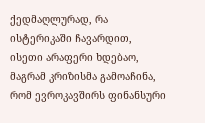ქედმაღლურად, რა ისტერიკაში ჩავარდით, ისეთი არაფერი ხდებაო, მაგრამ კრიზისმა გამოაჩინა, რომ ევროკავშირს ფინანსური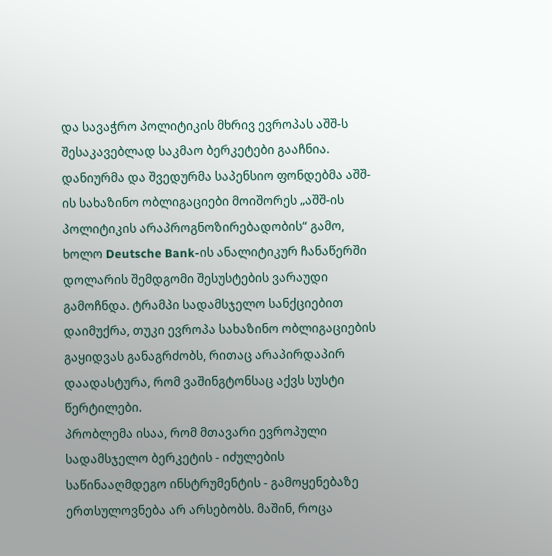და სავაჭრო პოლიტიკის მხრივ ევროპას აშშ-ს შესაკავებლად საკმაო ბერკეტები გააჩნია. დანიურმა და შვედურმა საპენსიო ფონდებმა აშშ-ის სახაზინო ობლიგაციები მოიშორეს „აშშ-ის პოლიტიკის არაპროგნოზირებადობის“ გამო, ხოლო Deutsche Bank-ის ანალიტიკურ ჩანაწერში დოლარის შემდგომი შესუსტების ვარაუდი გამოჩნდა. ტრამპი სადამსჯელო სანქციებით დაიმუქრა, თუკი ევროპა სახაზინო ობლიგაციების გაყიდვას განაგრძობს, რითაც არაპირდაპირ დაადასტურა, რომ ვაშინგტონსაც აქვს სუსტი წერტილები.
პრობლემა ისაა, რომ მთავარი ევროპული სადამსჯელო ბერკეტის - იძულების საწინააღმდეგო ინსტრუმენტის - გამოყენებაზე ერთსულოვნება არ არსებობს. მაშინ, როცა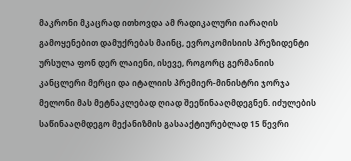მაკრონი მკაცრად ითხოვდა ამ რადიკალური იარაღის გამოყენებით დამუქრებას მაინც, ევროკომისიის პრეზიდენტი ურსულა ფონ დერ ლაიენი, ისევე, როგორც გერმანიის კანცლერი მერცი და იტალიის პრემიერ-მინისტრი ჯორჯა მელონი მას მეტნაკლებად ღიად შეეწინააღმდეგნენ. იძულების საწინააღმდეგო მექანიზმის გასააქტიურებლად 15 წევრი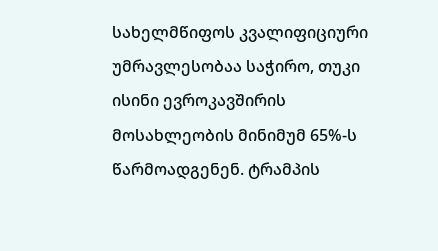სახელმწიფოს კვალიფიციური უმრავლესობაა საჭირო, თუკი ისინი ევროკავშირის მოსახლეობის მინიმუმ 65%-ს წარმოადგენენ. ტრამპის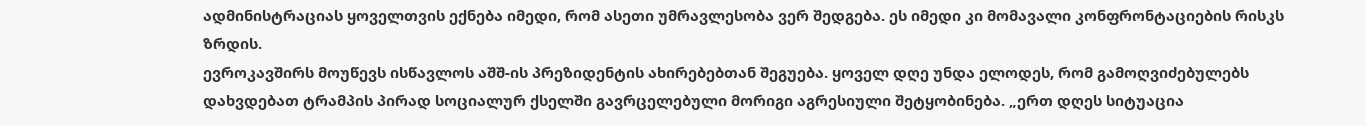ადმინისტრაციას ყოველთვის ექნება იმედი, რომ ასეთი უმრავლესობა ვერ შედგება. ეს იმედი კი მომავალი კონფრონტაციების რისკს ზრდის.
ევროკავშირს მოუწევს ისწავლოს აშშ-ის პრეზიდენტის ახირებებთან შეგუება. ყოველ დღე უნდა ელოდეს, რომ გამოღვიძებულებს დახვდებათ ტრამპის პირად სოციალურ ქსელში გავრცელებული მორიგი აგრესიული შეტყობინება. „ერთ დღეს სიტუაცია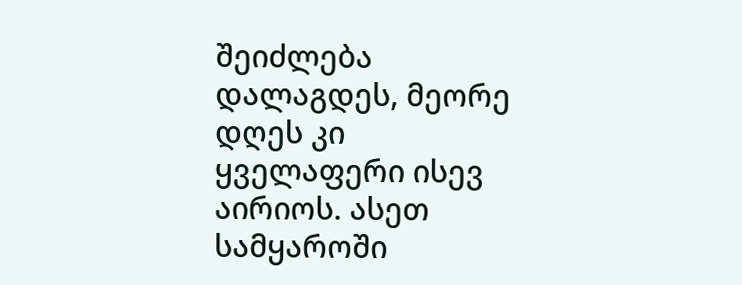შეიძლება დალაგდეს, მეორე დღეს კი ყველაფერი ისევ აირიოს. ასეთ სამყაროში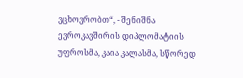ვცხოვრობთ“, - შენიშნა ევროკავშირის დიპლომატიის უფროსმა, კაია კალასმა, სწორედ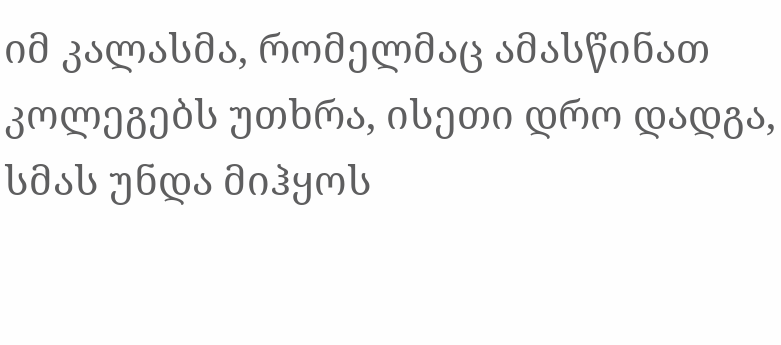იმ კალასმა, რომელმაც ამასწინათ კოლეგებს უთხრა, ისეთი დრო დადგა, სმას უნდა მიჰყოს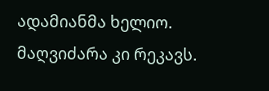ადამიანმა ხელიო.
მაღვიძარა კი რეკავს.